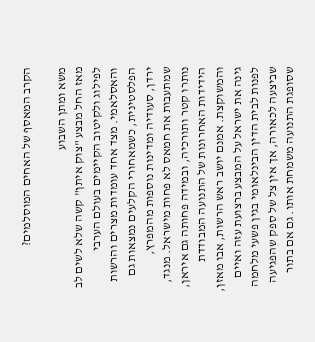הקרב המאסף של האחים המוסלמים?

משא ומתן השבוע
מאז החל מבצע "צוק איתן" קשה שלא לשים לב לפילוג ולקיטוב הקיימים בעולם הערבי והאסלאמי. מצד אחד עומדות מצרים והרשות הפלסטינית, כשמאחורי הקלעים נמצאות גם ירדן, סעודיה ומדינות נוספות מהמפרץ, שמתעבות את חמאס לא פחות מישראל. מנגד, נותרו קטר ותורכיה, ובמידה פחותה גם איראן, הידידות האחרונות של התנועה המבודדת והמשוקצת. אמנם יושב ראש הרשות, אבו מאזן, גינה את ישראל על המבצע ברצועת עזה ואיים לפנות לבית הדין הבינלאומי בגין פשעי מלחמה שביצעה לכאורה, אך אין צל של ספק שהפגיעה שסופגת התנועה משמחת אותו. גם אם בתור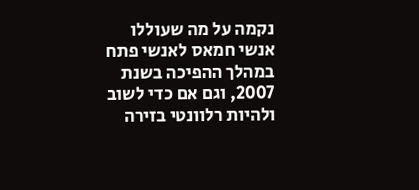נקמה על מה שעוללו אנשי חמאס לאנשי פתח במהלך ההפיכה בשנת 2007, וגם אם כדי לשוב ולהיות רלוונטי בזירה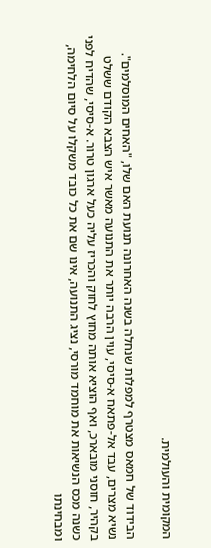המקומית והעולמית.

הבידוד של חמאס מצטרף למפלות שנחלה בשנה האחרונה תנועת האם שלו, "האחים המוסלמים". נשיא מצרים, עבד אל-פתאח א-סיסי, עוין הרבה יותר את התנועה מאשר איש הצבא הקודם ששלט בקהיר, חוסני מובארכ, ואף הוציא אותה מחוץ לחוק והכריז עליה כעל ארגון טרור. א-סיסי, שהדיח לפני כשנה מכס הנשיאות את מוחמד מורסי, נציג התנועה, אינו שם את כל כובד משקלו על סיום הלחימה, ומבחינתו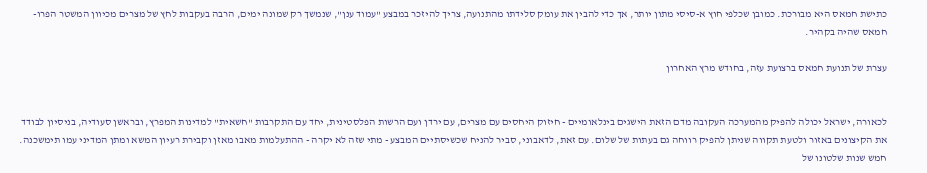כתישת חמאס היא מבורכת. כמובן שכלפי חוץ א-סיסי מתון יותר, אך כדי להבין את עומק סלידתו מהתנועה, צריך להיזכר במבצע "עמוד ענן", שנמשך רק שמונה ימים, הרבה בעקבות לחץ של מצרים מכיוון המשטר הפרו-חמאס שהיה בקהיר.

עצרת של תנועת חמאס ברצועת עזה, בחודש מרץ האחרון


לכאורה, ישראל יכולה להפיק מהמערכה העקובה מדם הזאת הישגים בינלאומיים - חיזוק היחסים עם מצרים, עם ירדן ועם הרשות הפלסטינית, יחד עם התקרבות "חשאית" למדינות המפרץ, ובראשן סעודיה, בניסיון לבודד את הקיצונים באזור ולטעת תקווה שניתן להפיק רווחה גם בעתות של שלום. עם זאת, לדאבוני, סביר להניח שכשיסתיים המבצע - מתי שזה לא יקרה - ההתעלמות מאבו מאזן וקבירת רעיון המשא ומתן המדיני עמו תימשכנה. חמש שנות שלטונו של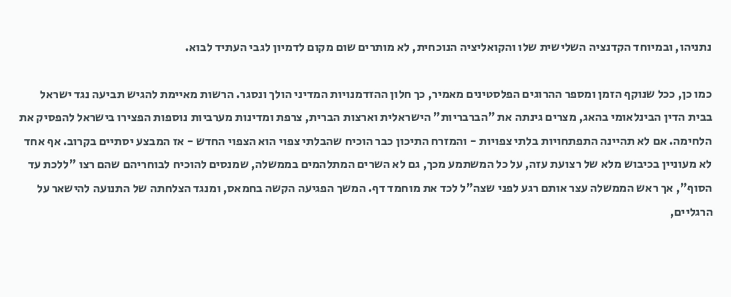נתניהו, ובמיוחד הקדנציה השלישית שלו והקואליציה הנוכחית, לא מותרים שום מקום לדמיון לגבי העתיד לבוא.

כמו כן, ככל שנוקף הזמן ומספר ההרוגים הפלסטינים מאמיר, כך חלון ההזדמנויות המדיני הולך ונסגר. הרשות מאיימת להגיש תביעה נגד ישראל בבית הדין הבינלאומי בהאג, מצרים גינתה את "הברבריות" הישראלית וארצות הברית, צרפת ומדינות מערביות נוספות הפצירו בישראל להפסיק את הלחימה. אם לא תהיינה התפתחויות בלתי צפויות - והמזרח התיכון כבר הוכיח שהבלתי צפוי הוא הצפוי החדש - אז המבצע יסתיים בקרוב. אף אחד לא מעוניין בכיבוש מלא של רצועת עזה, על כל המשתמע מכך, גם לא השרים המתלהמים בממשלה, שמנסים להוכיח לבוחריהם שהם רצו "ללכת עד הסוף", אך ראש הממשלה עצר אותם רגע לפני שצה"ל לכד את מוחמד דף. המשך הפגיעה הקשה בחמאס, ומנגד הצלחתה של התנועה להישאר על הרגליים,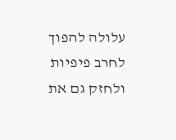עלולה להפוך לחרב פיפיות ולחזק גם את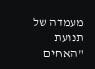מעמדה של תנועת "האחים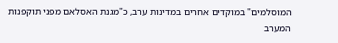המוסלמים" במוקדים אחרים במדינות ערב, כ"מגנת האסלאם מפני תוקפנות המערב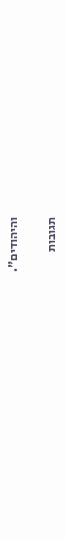והיהודים".

תגובות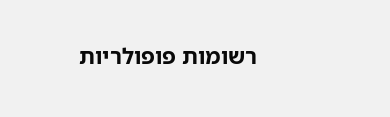רשומות פופולריות